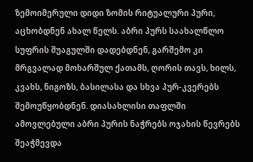ზემოიმერული დიდი ზომის რიტუალური პური, აცხობდნენ ახალ წელს. აბრი პურს საახალწლო სუფრის შუაგულში დადებდნენ, გარშემო კი მრგვალად მოხარშულ ქათამს, ღორის თავს, ხილს, კვახს, ნიგოზს, ბასილასა და სხვა პურ-კვერებს შემოუწყობდნენ. დიასახლისი თაფლში ამოვლებული აბრი პურის ნაჭრებს ოჯახის წევრებს შეაჭმევდა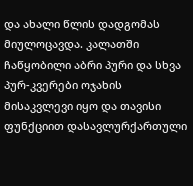და ახალი წლის დადგომას მიულოცავდა. კალათში ჩაწყობილი აბრი პური და სხვა პურ-კვერები ოჯახის მისაკვლევი იყო და თავისი ფუნქციით დასავლურქართული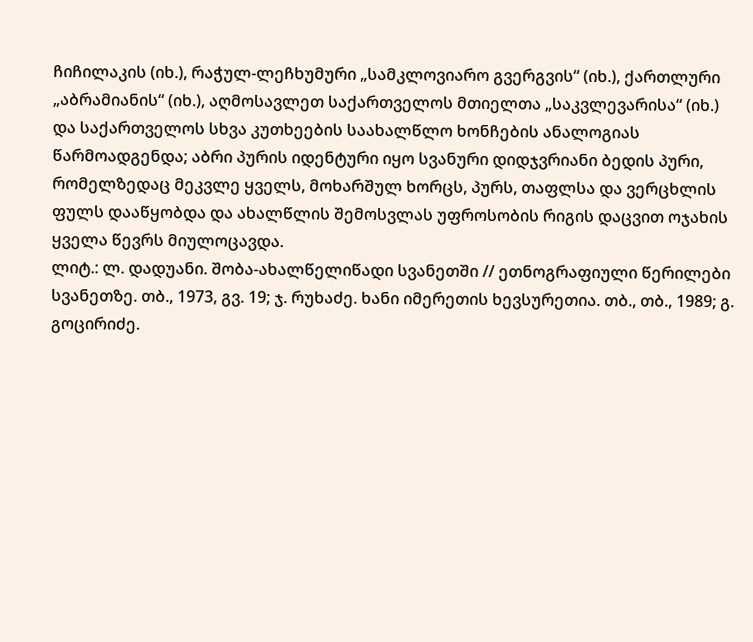ჩიჩილაკის (იხ.), რაჭულ-ლეჩხუმური „სამკლოვიარო გვერგვის“ (იხ.), ქართლური „აბრამიანის“ (იხ.), აღმოსავლეთ საქართველოს მთიელთა „საკვლევარისა“ (იხ.) და საქართველოს სხვა კუთხეების საახალწლო ხონჩების ანალოგიას წარმოადგენდა; აბრი პურის იდენტური იყო სვანური დიდჯვრიანი ბედის პური, რომელზედაც მეკვლე ყველს, მოხარშულ ხორცს, პურს, თაფლსა და ვერცხლის ფულს დააწყობდა და ახალწლის შემოსვლას უფროსობის რიგის დაცვით ოჯახის ყველა წევრს მიულოცავდა.
ლიტ.: ლ. დადუანი. შობა-ახალწელიწადი სვანეთში // ეთნოგრაფიული წერილები სვანეთზე. თბ., 1973, გვ. 19; ჯ. რუხაძე. ხანი იმერეთის ხევსურეთია. თბ., თბ., 1989; გ. გოცირიძე.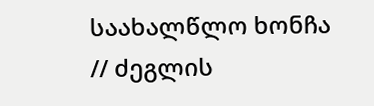საახალწლო ხონჩა // ძეგლის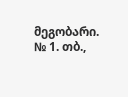მეგობარი. № 1. თბ.,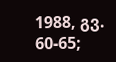1988, გვ. 60-65;